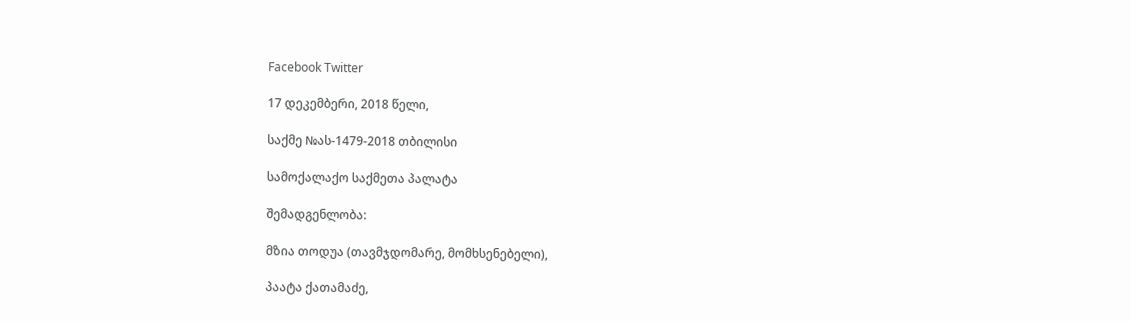Facebook Twitter

17 დეკემბერი, 2018 წელი,

საქმე №ას-1479-2018 თბილისი

სამოქალაქო საქმეთა პალატა

შემადგენლობა:

მზია თოდუა (თავმჯდომარე, მომხსენებელი),

პაატა ქათამაძე,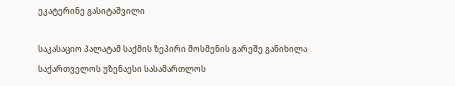ეკატერინე გასიტაშვილი

საკასაციო პალატამ საქმის ზეპირი მოსმენის გარეშე განიხილა საქართველოს უზენაესი სასამართლოს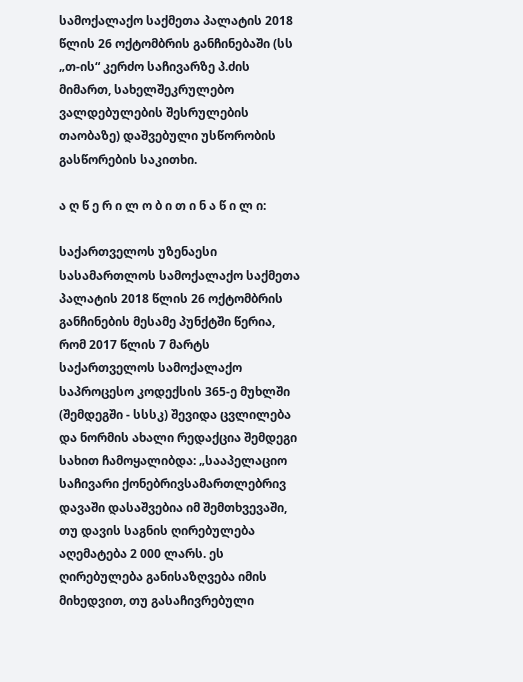სამოქალაქო საქმეთა პალატის 2018 წლის 26 ოქტომბრის განჩინებაში (სს „თ-ის“ კერძო საჩივარზე პ.ძის მიმართ, სახელშეკრულებო ვალდებულების შესრულების თაობაზე) დაშვებული უსწორობის გასწორების საკითხი.

ა ღ წ ე რ ი ლ ო ბ ი თ ი ნ ა წ ი ლ ი:

საქართველოს უზენაესი სასამართლოს სამოქალაქო საქმეთა პალატის 2018 წლის 26 ოქტომბრის განჩინების მესამე პუნქტში წერია, რომ 2017 წლის 7 მარტს საქართველოს სამოქალაქო საპროცესო კოდექსის 365-ე მუხლში (შემდეგში - სსსკ) შევიდა ცვლილება და ნორმის ახალი რედაქცია შემდეგი სახით ჩამოყალიბდა: „სააპელაციო საჩივარი ქონებრივსამართლებრივ დავაში დასაშვებია იმ შემთხვევაში, თუ დავის საგნის ღირებულება აღემატება 2 000 ლარს. ეს ღირებულება განისაზღვება იმის მიხედვით, თუ გასაჩივრებული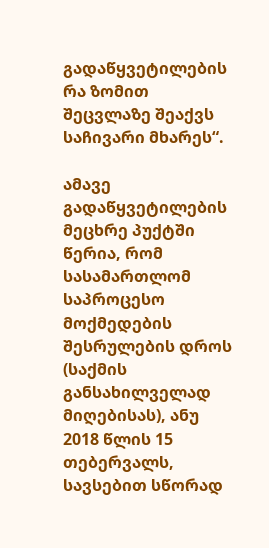გადაწყვეტილების რა ზომით შეცვლაზე შეაქვს საჩივარი მხარეს“.

ამავე გადაწყვეტილების მეცხრე პუქტში წერია, რომ სასამართლომ საპროცესო მოქმედების შესრულების დროს (საქმის განსახილველად მიღებისას), ანუ 2018 წლის 15 თებერვალს, სავსებით სწორად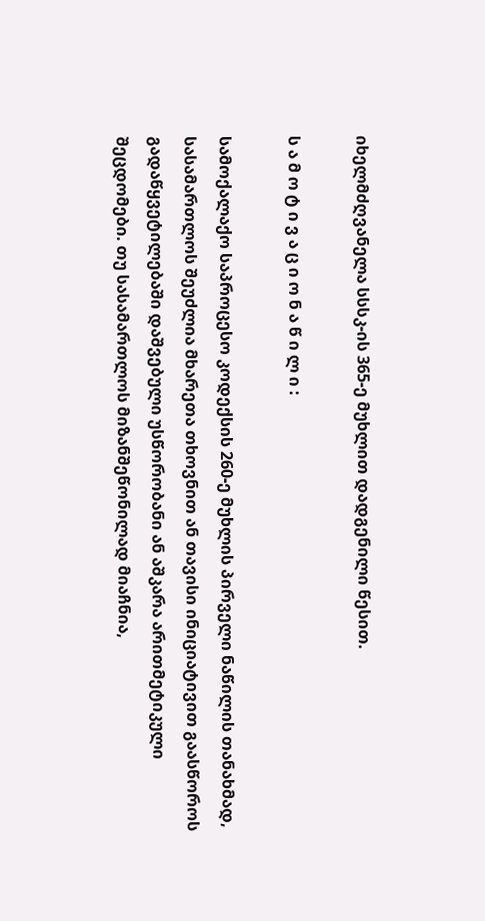იხელმძღვანელა სსსკ-ის 365-ე მუხლით დადგენილი წესით.

ს ა მ ო ტ ი ვ ა ც ი ო ნ ა წ ი ლ ი :

სამოქალაქო საპროცესო კოდექსის 260-ე მუხლის პირველი ნაწილის თანახმად, სასამართლოს შეუძლია მხარეთა თხოვნით ან თავისი ინიციატივით გაასწოროს გადაწყვეტილებაში დაშვებული უსწორობანი ან აშკარა არითმეტიკული შეცდომები. თუ სასამართლოს მიზანშეწონილად მიაჩნია,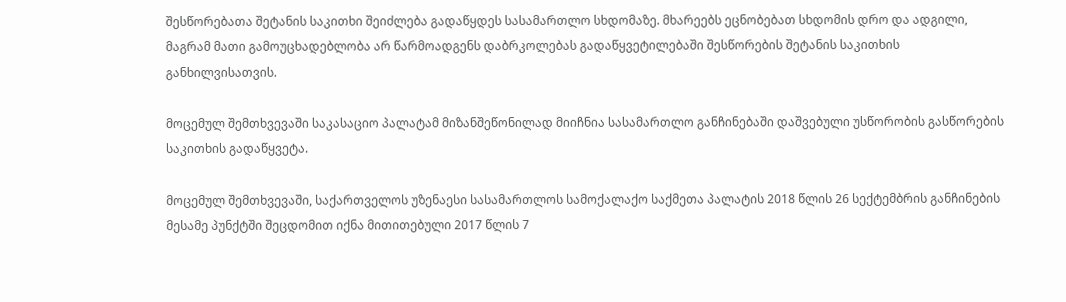შესწორებათა შეტანის საკითხი შეიძლება გადაწყდეს სასამართლო სხდომაზე. მხარეებს ეცნობებათ სხდომის დრო და ადგილი, მაგრამ მათი გამოუცხადებლობა არ წარმოადგენს დაბრკოლებას გადაწყვეტილებაში შესწორების შეტანის საკითხის განხილვისათვის.

მოცემულ შემთხვევაში საკასაციო პალატამ მიზანშეწონილად მიიჩნია სასამართლო განჩინებაში დაშვებული უსწორობის გასწორების საკითხის გადაწყვეტა.

მოცემულ შემთხვევაში, საქართველოს უზენაესი სასამართლოს სამოქალაქო საქმეთა პალატის 2018 წლის 26 სექტემბრის განჩინების მესამე პუნქტში შეცდომით იქნა მითითებული 2017 წლის 7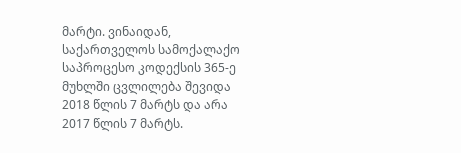მარტი. ვინაიდან, საქართველოს სამოქალაქო საპროცესო კოდექსის 365-ე მუხლში ცვლილება შევიდა 2018 წლის 7 მარტს და არა 2017 წლის 7 მარტს.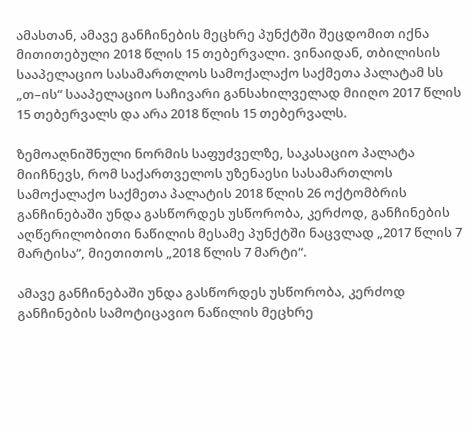ამასთან, ამავე განჩინების მეცხრე პუნქტში შეცდომით იქნა მითითებული 2018 წლის 15 თებერვალი. ვინაიდან, თბილისის სააპელაციო სასამართლოს სამოქალაქო საქმეთა პალატამ სს „თ–ის“ სააპელაციო საჩივარი განსახილველად მიიღო 2017 წლის 15 თებერვალს და არა 2018 წლის 15 თებერვალს.

ზემოაღნიშნული ნორმის საფუძველზე, საკასაციო პალატა მიიჩნევს, რომ საქართველოს უზენაესი სასამართლოს სამოქალაქო საქმეთა პალატის 2018 წლის 26 ოქტომბრის განჩინებაში უნდა გასწორდეს უსწორობა, კერძოდ, განჩინების აღწერილობითი ნაწილის მესამე პუნქტში ნაცვლად „2017 წლის 7 მარტისა“, მიეთითოს „2018 წლის 7 მარტი“.

ამავე განჩინებაში უნდა გასწორდეს უსწორობა, კერძოდ განჩინების სამოტიცავიო ნაწილის მეცხრე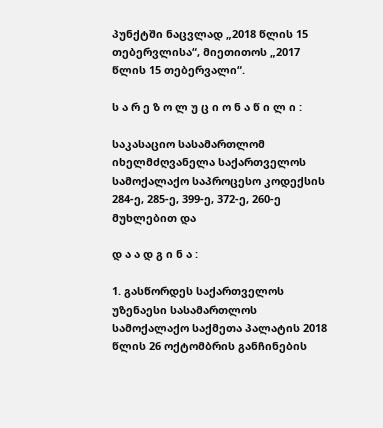პუნქტში ნაცვლად „2018 წლის 15 თებერვლისა“, მიეთითოს „2017 წლის 15 თებერვალი“.

ს ა რ ე ზ ო ლ უ ც ი ო ნ ა წ ი ლ ი :

საკასაციო სასამართლომ იხელმძღვანელა საქართველოს სამოქალაქო საპროცესო კოდექსის 284-ე, 285-ე, 399-ე, 372-ე, 260-ე მუხლებით და

დ ა ა დ გ ი ნ ა :

1. გასწორდეს საქართველოს უზენაესი სასამართლოს სამოქალაქო საქმეთა პალატის 2018 წლის 26 ოქტომბრის განჩინების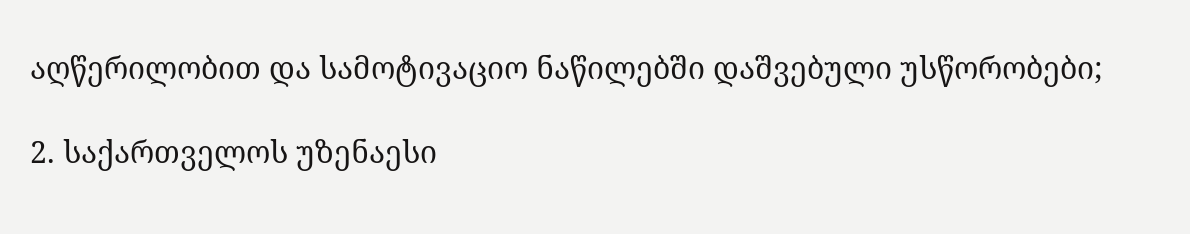აღწერილობით და სამოტივაციო ნაწილებში დაშვებული უსწორობები;

2. საქართველოს უზენაესი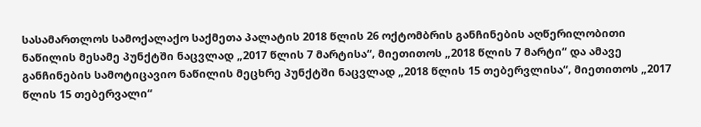სასამართლოს სამოქალაქო საქმეთა პალატის 2018 წლის 26 ოქტომბრის განჩინების აღწერილობითი ნაწილის მესამე პუნქტში ნაცვლად „2017 წლის 7 მარტისა“, მიეთითოს „2018 წლის 7 მარტი“ და ამავე განჩინების სამოტიცავიო ნაწილის მეცხრე პუნქტში ნაცვლად „2018 წლის 15 თებერვლისა“, მიეთითოს „2017 წლის 15 თებერვალი“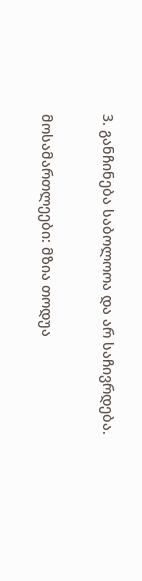3. განჩინება საბოლოოა და არ საჩივრდება.

მოსამართლეები: მზია თოდუა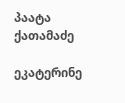პაატა ქათამაძე

ეკატერინე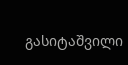გასიტაშვილი